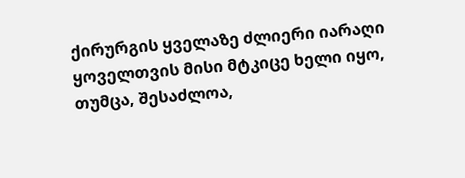ქირურგის ყველაზე ძლიერი იარაღი ყოველთვის მისი მტკიცე ხელი იყო, თუმცა, შესაძლოა,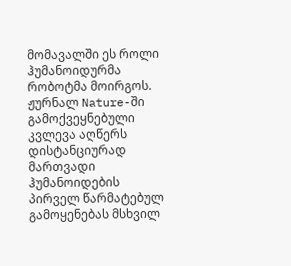მომავალში ეს როლი ჰუმანოიდურმა რობოტმა მოირგოს. ჟურნალ Nature-ში გამოქვეყნებული კვლევა აღწერს დისტანციურად მართვადი ჰუმანოიდების პირველ წარმატებულ გამოყენებას მსხვილ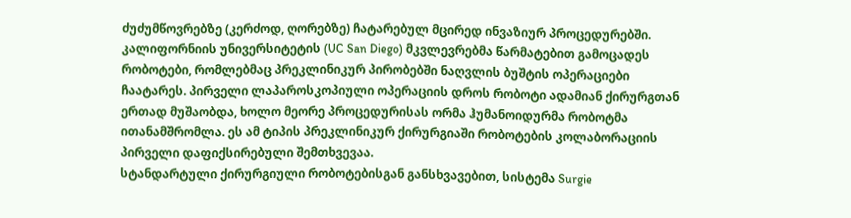ძუძუმწოვრებზე (კერძოდ, ღორებზე) ჩატარებულ მცირედ ინვაზიურ პროცედურებში. კალიფორნიის უნივერსიტეტის (UC San Diego) მკვლევრებმა წარმატებით გამოცადეს რობოტები, რომლებმაც პრეკლინიკურ პირობებში ნაღვლის ბუშტის ოპერაციები ჩაატარეს. პირველი ლაპაროსკოპიული ოპერაციის დროს რობოტი ადამიან ქირურგთან ერთად მუშაობდა, ხოლო მეორე პროცედურისას ორმა ჰუმანოიდურმა რობოტმა ითანამშრომლა. ეს ამ ტიპის პრეკლინიკურ ქირურგიაში რობოტების კოლაბორაციის პირველი დაფიქსირებული შემთხვევაა.
სტანდარტული ქირურგიული რობოტებისგან განსხვავებით, სისტემა Surgie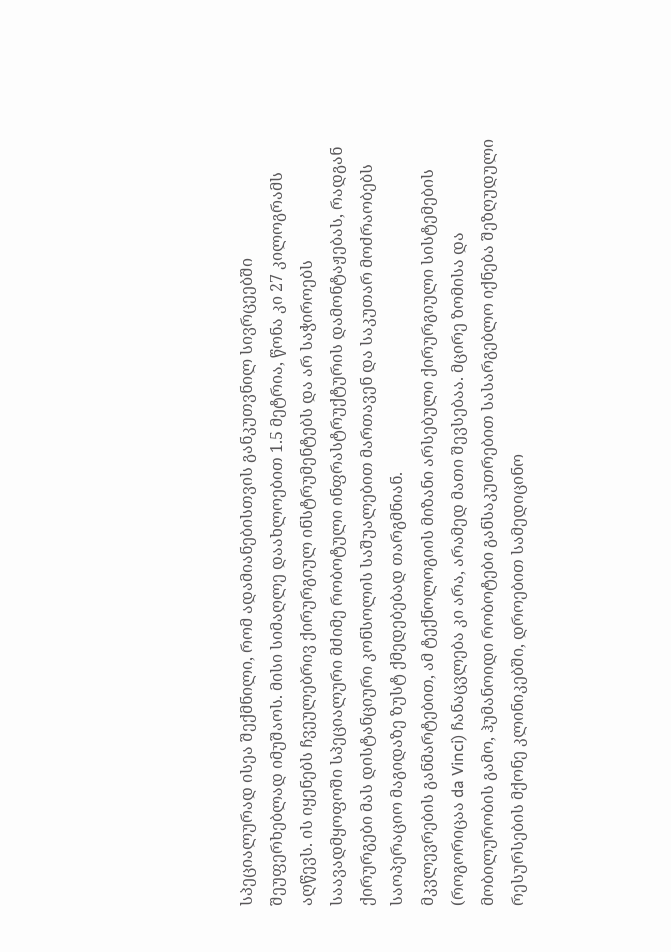სპეციალურად ისეა შექმნილი, რომ ადამიანებისთვის განკუთვნილ სივრცეებში შეუფერხებლად იმუშაოს. მისი სიმაღლე დაახლოებით 1.5 მეტრია, წონა კი 27 კილოგრამს აღწევს. ის იყენებს ჩვეულებრივ ქირურგიულ ინსტრუმენტებს და არ საჭიროებს საავადმყოფოში სპეციალური მძიმე რობოტული ინფრასტრუქტურის დამონტაჟებას, რადგან ქირურგები მას დისტანციური კონსოლის საშუალებით მართავენ და საკუთარ მოძრაობებს საოპერაციო მაგიდაზე ზუსტ ქმედებებად თარგმნიან.
მკვლევრების განმარტებით, ამ ტექნოლოგიის მიზანი არსებული ქირურგიული სისტემების (როგორიცაა da Vinci) ჩანაცვლება კი არა, არამედ მათი შევსებაა. მცირე ზომისა და მობილურობის გამო, ჰუმანოიდი რობოტები განსაკუთრებით სასარგებლო იქნება შეზღუდული რესურსების მქონე კლინიკებში, დროებით სამედიცინო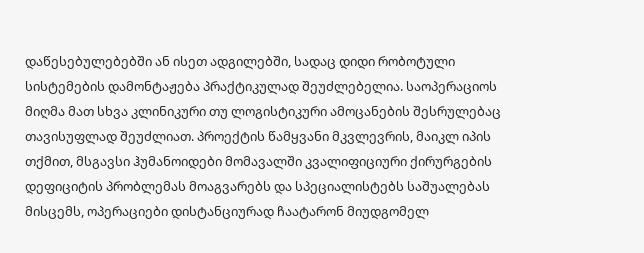დაწესებულებებში ან ისეთ ადგილებში, სადაც დიდი რობოტული სისტემების დამონტაჟება პრაქტიკულად შეუძლებელია. საოპერაციოს მიღმა მათ სხვა კლინიკური თუ ლოგისტიკური ამოცანების შესრულებაც თავისუფლად შეუძლიათ. პროექტის წამყვანი მკვლევრის, მაიკლ იპის თქმით, მსგავსი ჰუმანოიდები მომავალში კვალიფიციური ქირურგების დეფიციტის პრობლემას მოაგვარებს და სპეციალისტებს საშუალებას მისცემს, ოპერაციები დისტანციურად ჩაატარონ მიუდგომელ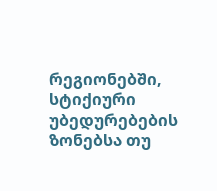რეგიონებში, სტიქიური უბედურებების ზონებსა თუ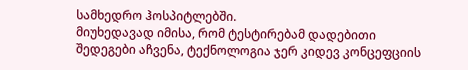სამხედრო ჰოსპიტლებში.
მიუხედავად იმისა, რომ ტესტირებამ დადებითი შედეგები აჩვენა, ტექნოლოგია ჯერ კიდევ კონცეფციის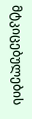მტკიცებულების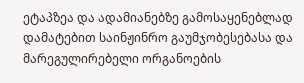ეტაპზეა და ადამიანებზე გამოსაყენებლად დამატებით საინჟინრო გაუმჯობესებასა და მარეგულირებელი ორგანოების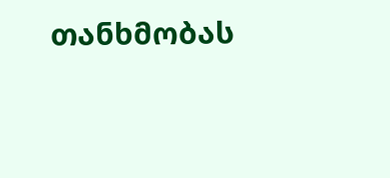თანხმობას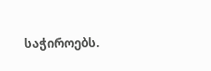საჭიროებს.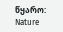წყარო: Nature